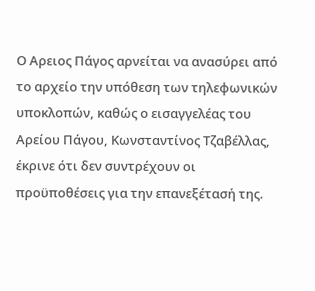Ο Αρειος Πάγος αρνείται να ανασύρει από το αρχείο την υπόθεση των τηλεφωνικών υποκλοπών, καθώς ο εισαγγελέας του Αρείου Πάγου, Κωνσταντίνος Τζαβέλλας, έκρινε ότι δεν συντρέχουν οι προϋποθέσεις για την επανεξέτασή της.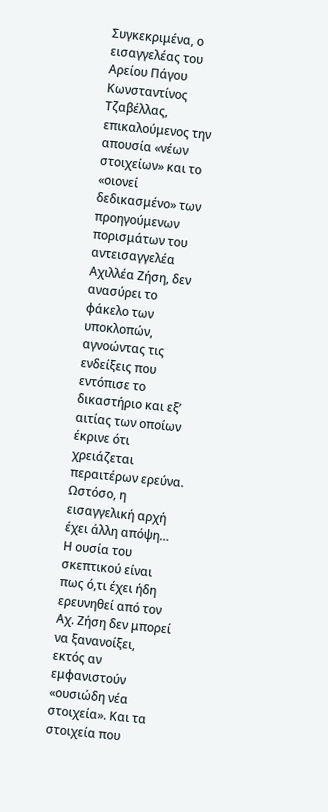Συγκεκριμένα, ο εισαγγελέας του Αρείου Πάγου Κωνσταντίνος Τζαβέλλας, επικαλούμενος την απουσία «νέων στοιχείων» και το «οιονεί δεδικασμένο» των προηγούμενων πορισμάτων του αντεισαγγελέα Αχιλλέα Ζήση, δεν ανασύρει το φάκελο των υποκλοπών, αγνοώντας τις ενδείξεις που εντόπισε το δικαστήριο και εξ’ αιτίας των οποίων έκρινε ότι χρειάζεται περαιτέρων ερεύνα. Ωστόσο, η εισαγγελική αρχή έχει άλλη απόψη…
Η ουσία του σκεπτικού είναι πως ό,τι έχει ήδη ερευνηθεί από τον Αχ. Ζήση δεν μπορεί να ξανανοίξει, εκτός αν εμφανιστούν «ουσιώδη νέα στοιχεία». Και τα στοιχεία που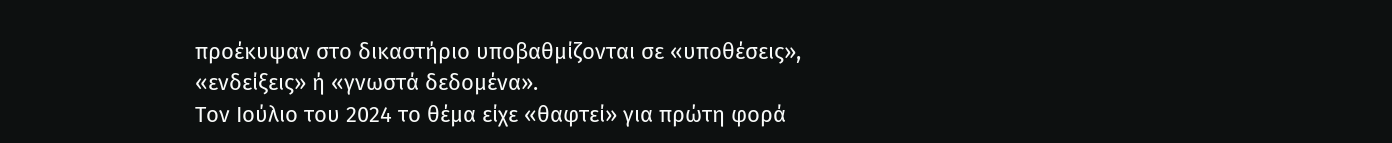προέκυψαν στο δικαστήριο υποβαθμίζονται σε «υποθέσεις», «ενδείξεις» ή «γνωστά δεδομένα».
Τον Ιούλιο του 2024 το θέμα είχε «θαφτεί» για πρώτη φορά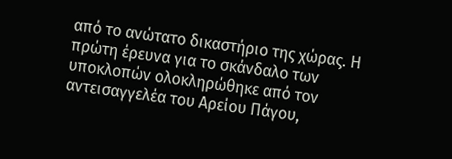από το ανώτατο δικαστήριο της χώρας. Η πρώτη έρευνα για το σκάνδαλο των υποκλοπών ολοκληρώθηκε από τον αντεισαγγελέα του Αρείου Πάγου,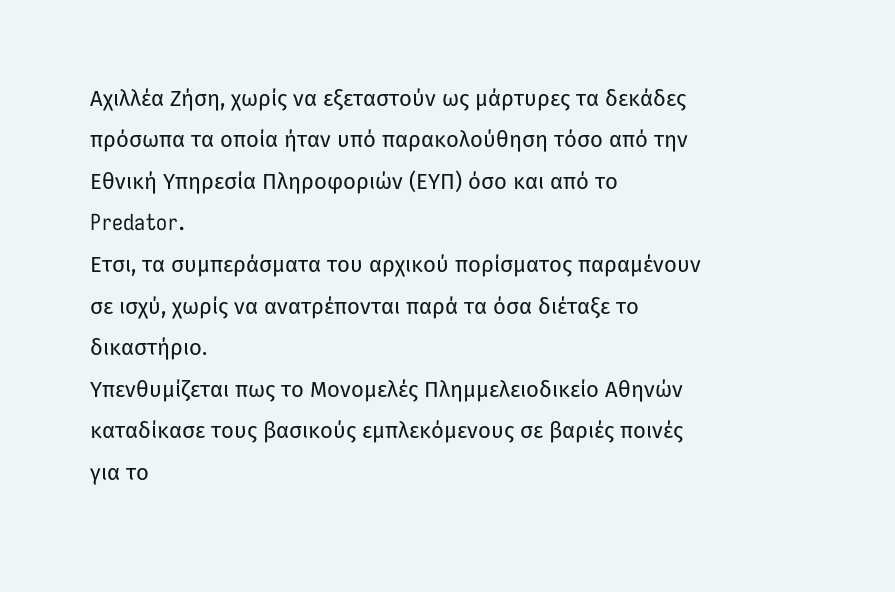Αχιλλέα Ζήση, χωρίς να εξεταστούν ως μάρτυρες τα δεκάδες πρόσωπα τα οποία ήταν υπό παρακολούθηση τόσο από την Εθνική Υπηρεσία Πληροφοριών (ΕΥΠ) όσο και από το Predator.
Ετσι, τα συμπεράσματα του αρχικού πορίσματος παραμένουν σε ισχύ, χωρίς να ανατρέπονται παρά τα όσα διέταξε το δικαστήριο.
Υπενθυμίζεται πως το Μονομελές Πλημμελειοδικείο Αθηνών καταδίκασε τους βασικούς εμπλεκόμενους σε βαριές ποινές για το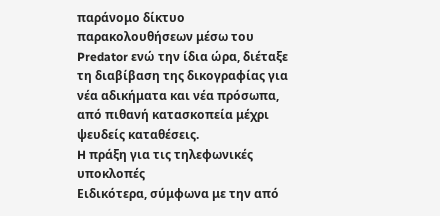παράνομο δίκτυο παρακολουθήσεων μέσω του Predator ενώ την ίδια ώρα, διέταξε τη διαβίβαση της δικογραφίας για νέα αδικήματα και νέα πρόσωπα, από πιθανή κατασκοπεία μέχρι ψευδείς καταθέσεις.
H πράξη για τις τηλεφωνικές υποκλοπές
Ειδικότερα, σύμφωνα με την από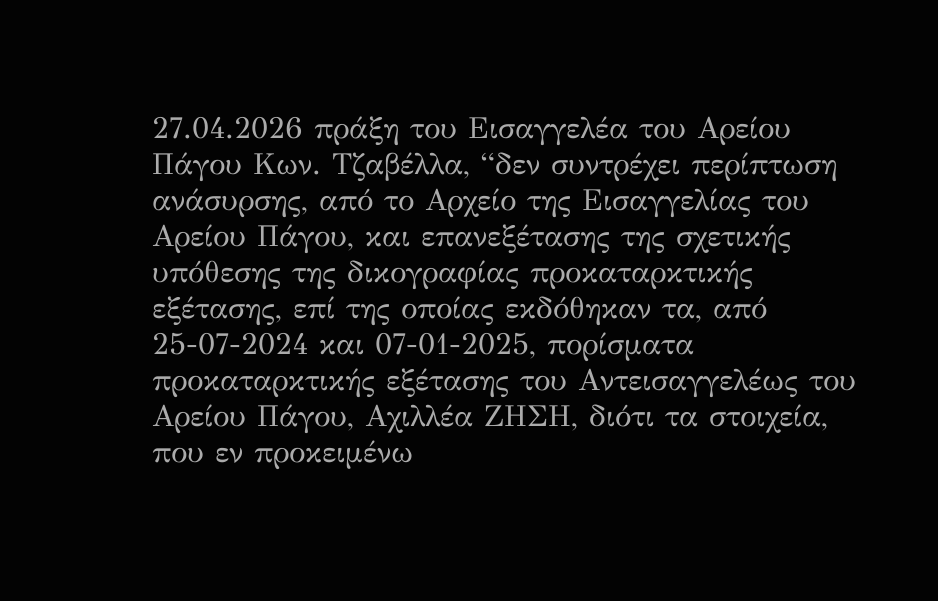27.04.2026 πράξη του Εισαγγελέα του Αρείου Πάγου Κων. Τζαβέλλα, “δεν συντρέχει περίπτωση ανάσυρσης, από το Αρχείο της Εισαγγελίας του Αρείου Πάγου, και επανεξέτασης της σχετικής υπόθεσης της δικογραφίας προκαταρκτικής εξέτασης, επί της οποίας εκδόθηκαν τα, από 25-07-2024 και 07-01-2025, πορίσματα προκαταρκτικής εξέτασης του Αντεισαγγελέως του Αρείου Πάγου, Αχιλλέα ΖΗΣΗ, διότι τα στοιχεία, που εν προκειμένω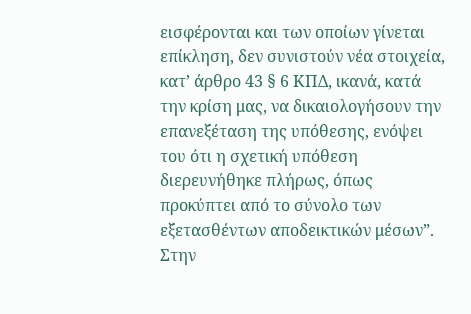εισφέρονται και των οποίων γίνεται επίκληση, δεν συνιστούν νέα στοιχεία, κατ’ άρθρο 43 § 6 ΚΠΔ, ικανά, κατά την κρίση μας, να δικαιολογήσουν την επανεξέταση της υπόθεσης, ενόψει του ότι η σχετική υπόθεση διερευνήθηκε πλήρως, όπως προκύπτει από το σύνολο των εξετασθέντων αποδεικτικών μέσων”.
Στην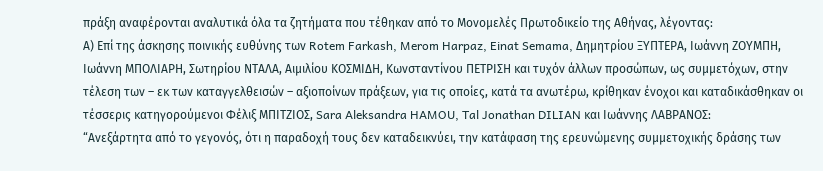πράξη αναφέρονται αναλυτικά όλα τα ζητήματα που τέθηκαν από το Μονομελές Πρωτοδικείο της Αθήνας, λέγοντας:
Α) Επί της άσκησης ποινικής ευθύνης των Rotem Farkash, Merom Harpaz, Einat Semama, Δημητρίου ΞΥΠΤΕΡΑ, Ιωάννη ΖΟΥΜΠΗ, Ιωάννη ΜΠΟΛΙΑΡΗ, Σωτηρίου ΝΤΑΛΑ, Αιμιλίου ΚΟΣΜΙΔΗ, Κωνσταντίνου ΠΕΤΡΙΣΗ και τυχόν άλλων προσώπων, ως συμμετόχων, στην τέλεση των – εκ των καταγγελθεισών – αξιοποίνων πράξεων, για τις οποίες, κατά τα ανωτέρω, κρίθηκαν ένοχοι και καταδικάσθηκαν οι τέσσερις κατηγορούμενοι Φέλιξ ΜΠΙΤΖΙΟΣ, Sara Aleksandra HAMOU, Tal Jonathan DILIAN και Ιωάννης ΛΑΒΡΑΝΟΣ:
“Ανεξάρτητα από το γεγονός, ότι η παραδοχή τους δεν καταδεικνύει, την κατάφαση της ερευνώμενης συμμετοχικής δράσης των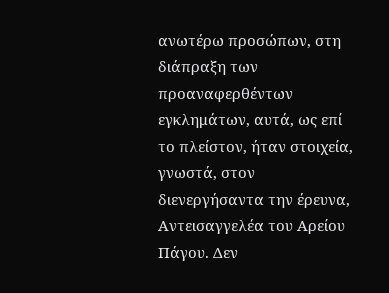ανωτέρω προσώπων, στη διάπραξη των προαναφερθέντων εγκλημάτων, αυτά, ως επί το πλείστον, ήταν στοιχεία, γνωστά, στον διενεργήσαντα την έρευνα, Αντεισαγγελέα του Αρείου Πάγου. Δεν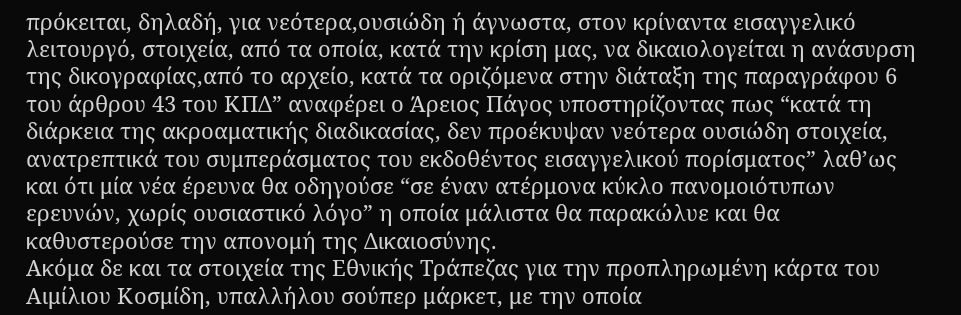πρόκειται, δηλαδή, για νεότερα,ουσιώδη ή άγνωστα, στον κρίναντα εισαγγελικό λειτουργό, στοιχεία, από τα οποία, κατά την κρίση μας, να δικαιολογείται η ανάσυρση της δικογραφίας,από το αρχείο, κατά τα οριζόμενα στην διάταξη της παραγράφου 6 του άρθρου 43 του ΚΠΔ” αναφέρει ο Άρειος Πάγος υποστηρίζοντας πως “κατά τη διάρκεια της ακροαματικής διαδικασίας, δεν προέκυψαν νεότερα ουσιώδη στοιχεία, ανατρεπτικά του συμπεράσματος του εκδοθέντος εισαγγελικού πορίσματος” λαθ’ως και ότι μία νέα έρευνα θα οδηγούσε “σε έναν ατέρμονα κύκλο πανομοιότυπων ερευνών, χωρίς ουσιαστικό λόγο” η οποία μάλιστα θα παρακώλυε και θα καθυστερούσε την απονομή της Δικαιοσύνης.
Ακόμα δε και τα στοιχεία της Εθνικής Τράπεζας για την προπληρωμένη κάρτα του Αιμίλιου Κοσμίδη, υπαλλήλου σούπερ μάρκετ, με την οποία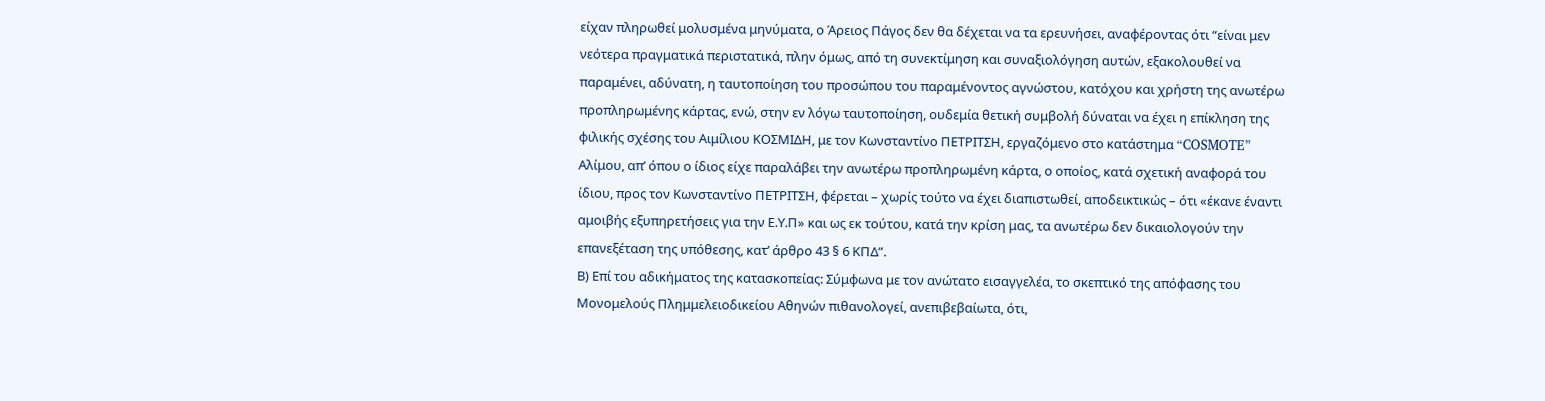είχαν πληρωθεί μολυσμένα μηνύματα, ο Άρειος Πάγος δεν θα δέχεται να τα ερευνήσει, αναφέροντας ότι “είναι μεν νεότερα πραγματικά περιστατικά, πλην όμως, από τη συνεκτίμηση και συναξιολόγηση αυτών, εξακολουθεί να παραμένει, αδύνατη, η ταυτοποίηση του προσώπου του παραμένοντος αγνώστου, κατόχου και χρήστη της ανωτέρω προπληρωμένης κάρτας, ενώ, στην εν λόγω ταυτοποίηση, ουδεμία θετική συμβολή δύναται να έχει η επίκληση της φιλικής σχέσης του Αιμίλιου ΚΟΣΜΙΔΗ, με τον Κωνσταντίνο ΠΕΤΡΙΤΣΗ, εργαζόμενο στο κατάστημα “COSMOTE” Αλίμου, απ’ όπου ο ίδιος είχε παραλάβει την ανωτέρω προπληρωμένη κάρτα, ο οποίος, κατά σχετική αναφορά του ίδιου, προς τον Κωνσταντίνο ΠΕΤΡΙΤΣΗ, φέρεται – χωρίς τούτο να έχει διαπιστωθεί, αποδεικτικώς – ότι «έκανε έναντι αμοιβής εξυπηρετήσεις για την Ε.Υ.Π» και ως εκ τούτου, κατά την κρίση μας, τα ανωτέρω δεν δικαιολογούν την επανεξέταση της υπόθεσης, κατ’ άρθρο 43 § 6 ΚΠΔ”.
Β) Επί του αδικήματος της κατασκοπείας: Σύμφωνα με τον ανώτατο εισαγγελέα, το σκεπτικό της απόφασης του Μονομελούς Πλημμελειοδικείου Αθηνών πιθανολογεί, ανεπιβεβαίωτα, ότι,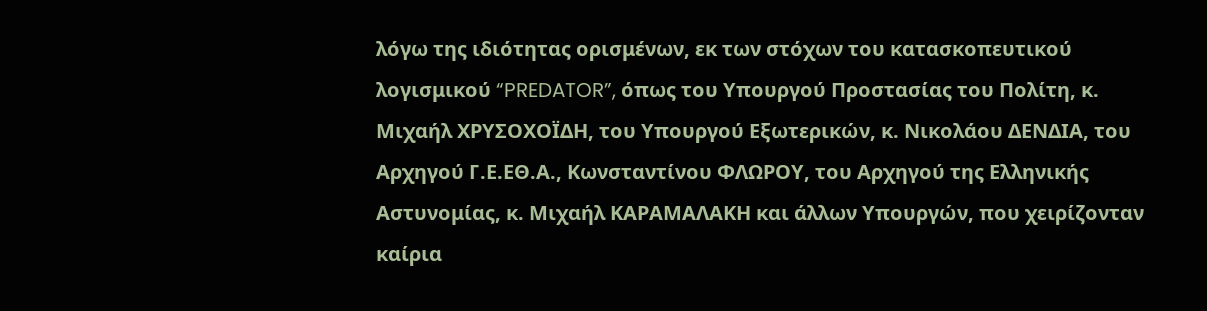λόγω της ιδιότητας ορισμένων, εκ των στόχων του κατασκοπευτικού λογισμικού “PREDATOR”, όπως του Υπουργού Προστασίας του Πολίτη, κ. Μιχαήλ ΧΡΥΣΟΧΟΪΔΗ, του Υπουργού Εξωτερικών, κ. Νικολάου ΔΕΝΔΙΑ, του Αρχηγού Γ.Ε.ΕΘ.Α., Κωνσταντίνου ΦΛΩΡΟΥ, του Αρχηγού της Ελληνικής Αστυνομίας, κ. Μιχαήλ ΚΑΡΑΜΑΛΑΚΗ και άλλων Υπουργών, που χειρίζονταν καίρια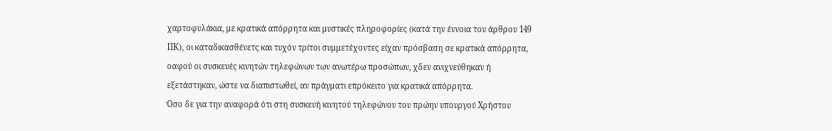χαρτοφυλάκια, με κρατικά απόρρητα και μυστικές πληροφορίες (κατά την έννοια του άρθρου 149 ΠΚ), οι καταδικασθένετς και τυχόν τρίτοι συμμετέχοντες είχαν πρόσβαση σε κρατικά απόρρητα, οαφού οι συσκευές κινητών τηλεφώνων των ανωτέρω προσώπων, χδεν ανιχνεύθηκαν ή εξετάστηκαν, ώστε να διαπιστωθεί, αν πράγματι επρόκειτο για κρατικά απόρρητα.
Όσο δε για την αναφορά ότι στη συσκευή κινητού τηλεφώνου του πρώην υπουργού Χρήστου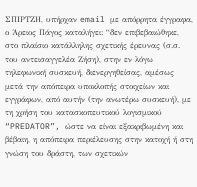ΣΠΙΡΤΖΗ, υπήρχαν email με απόρρητα έγγραφα, ο Άρειος Πάγος καταλήγει: “δεν επιβεβαιώθηκε, στο πλαίσιο κατάλληλης σχετικής έρευνας (σ.σ. του αντεισαγγελέα Ζήση), στην εν λόγω τηλεφωνική συσκευή, διενεργηθείσας, αμέσως μετά την απόπειρα υποκλοπής στοιχείων και εγγράφων, από αυτήν (την ανωτέρω συσκευή), με τη χρήση του κατασκοπευτικού λογισμικού “PREDATOR”, ώστε να είναι εξακριβωμένη και βέβαιη, η απόπειρα περιέλευσης στην κατοχή ή στη γνώση του δράστη, των σχετικών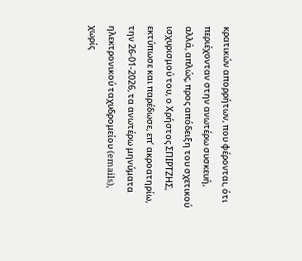κρατικών απορρήτων, που φέρονται, ότι περιέχονταν στην ανωτέρω συσκευή, αλλά, απλώς, προς απόδειξη του σχετικού ισχυρισμού του, ο Χρήστος ΣΠΙΡΤΖΗΣ, εκτύπωσε και παρέδωσε, επ’ ακροατηρίω, την 26-01-2026, τα ανωτέρω μηνύματα ηλεκτρονικού ταχυδρομείου (emails), χωρίς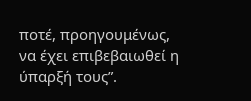ποτέ, προηγουμένως, να έχει επιβεβαιωθεί η ύπαρξή τους”.